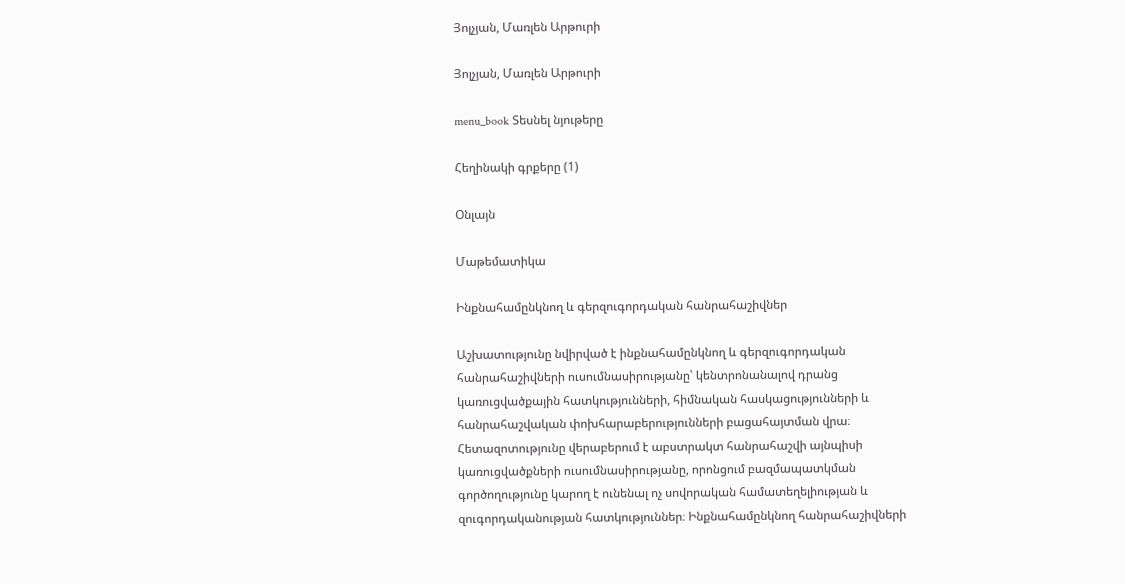Յոլչյան, Մառլեն Արթուրի

Յոլչյան, Մառլեն Արթուրի

menu_book Տեսնել նյութերը

Հեղինակի գրքերը (1)

Օնլայն

Մաթեմատիկա

Ինքնահամընկնող և գերզուգորդական հանրահաշիվներ

Աշխատությունը նվիրված է ինքնահամընկնող և գերզուգորդական հանրահաշիվների ուսումնասիրությանը՝ կենտրոնանալով դրանց կառուցվածքային հատկությունների, հիմնական հասկացությունների և հանրահաշվական փոխհարաբերությունների բացահայտման վրա։ Հետազոտությունը վերաբերում է աբստրակտ հանրահաշվի այնպիսի կառուցվածքների ուսումնասիրությանը, որոնցում բազմապատկման գործողությունը կարող է ունենալ ոչ սովորական համատեղելիության և զուգորդականության հատկություններ։ Ինքնահամընկնող հանրահաշիվների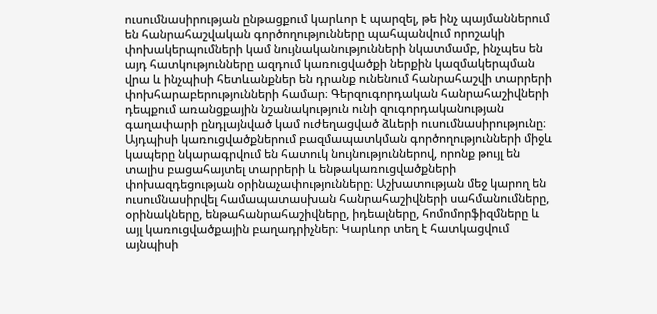ուսումնասիրության ընթացքում կարևոր է պարզել, թե ինչ պայմաններում են հանրահաշվական գործողությունները պահպանվում որոշակի փոխակերպումների կամ նույնականությունների նկատմամբ, ինչպես են այդ հատկությունները ազդում կառուցվածքի ներքին կազմակերպման վրա և ինչպիսի հետևանքներ են դրանք ունենում հանրահաշվի տարրերի փոխհարաբերությունների համար։ Գերզուգորդական հանրահաշիվների դեպքում առանցքային նշանակություն ունի զուգորդականության գաղափարի ընդլայնված կամ ուժեղացված ձևերի ուսումնասիրությունը։ Այդպիսի կառուցվածքներում բազմապատկման գործողությունների միջև կապերը նկարագրվում են հատուկ նույնություններով, որոնք թույլ են տալիս բացահայտել տարրերի և ենթակառուցվածքների փոխազդեցության օրինաչափությունները։ Աշխատության մեջ կարող են ուսումնասիրվել համապատասխան հանրահաշիվների սահմանումները, օրինակները, ենթահանրահաշիվները, իդեալները, հոմոմորֆիզմները և այլ կառուցվածքային բաղադրիչներ։ Կարևոր տեղ է հատկացվում այնպիսի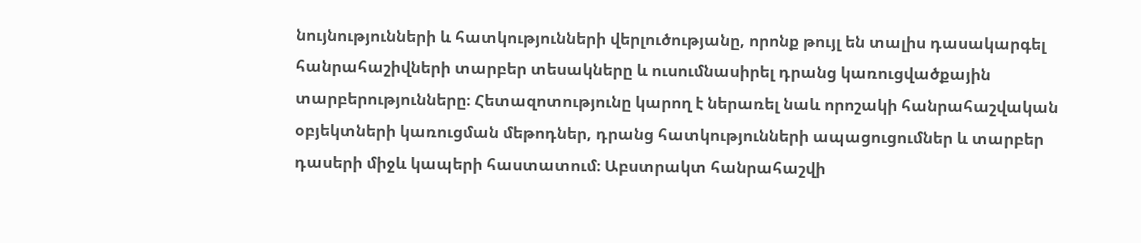նույնությունների և հատկությունների վերլուծությանը, որոնք թույլ են տալիս դասակարգել հանրահաշիվների տարբեր տեսակները և ուսումնասիրել դրանց կառուցվածքային տարբերությունները։ Հետազոտությունը կարող է ներառել նաև որոշակի հանրահաշվական օբյեկտների կառուցման մեթոդներ, դրանց հատկությունների ապացուցումներ և տարբեր դասերի միջև կապերի հաստատում։ Աբստրակտ հանրահաշվի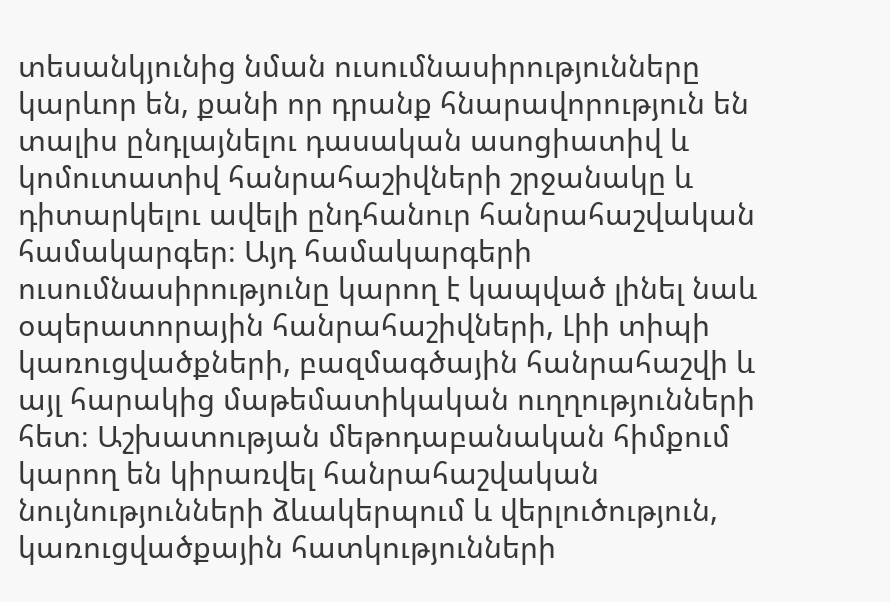տեսանկյունից նման ուսումնասիրությունները կարևոր են, քանի որ դրանք հնարավորություն են տալիս ընդլայնելու դասական ասոցիատիվ և կոմուտատիվ հանրահաշիվների շրջանակը և դիտարկելու ավելի ընդհանուր հանրահաշվական համակարգեր։ Այդ համակարգերի ուսումնասիրությունը կարող է կապված լինել նաև օպերատորային հանրահաշիվների, Լիի տիպի կառուցվածքների, բազմագծային հանրահաշվի և այլ հարակից մաթեմատիկական ուղղությունների հետ։ Աշխատության մեթոդաբանական հիմքում կարող են կիրառվել հանրահաշվական նույնությունների ձևակերպում և վերլուծություն, կառուցվածքային հատկությունների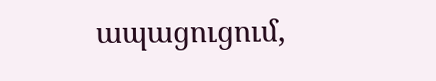ապացուցում,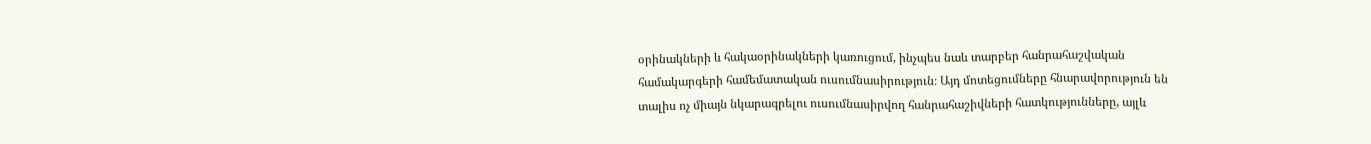օրինակների և հակաօրինակների կառուցում, ինչպես նաև տարբեր հանրահաշվական համակարգերի համեմատական ուսումնասիրություն։ Այդ մոտեցումները հնարավորություն են տալիս ոչ միայն նկարագրելու ուսումնասիրվող հանրահաշիվների հատկությունները, այլև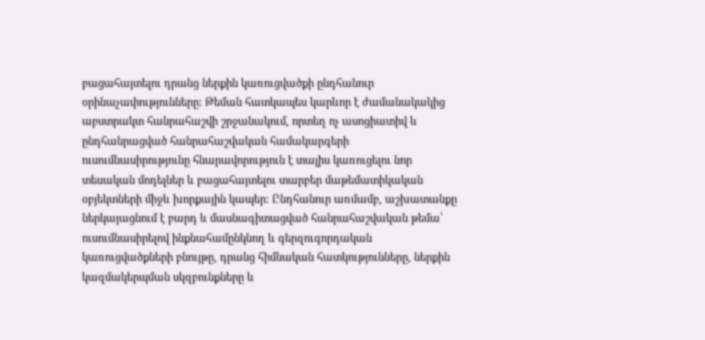բացահայտելու դրանց ներքին կառուցվածքի ընդհանուր օրինաչափությունները։ Թեման հատկապես կարևոր է ժամանակակից աբստրակտ հանրահաշվի շրջանակում, որտեղ ոչ ասոցիատիվ և ընդհանրացված հանրահաշվական համակարգերի ուսումնասիրությունը հնարավորություն է տալիս կառուցելու նոր տեսական մոդելներ և բացահայտելու տարբեր մաթեմատիկական օբյեկտների միջև խորքային կապեր։ Ընդհանուր առմամբ, աշխատանքը ներկայացնում է բարդ և մասնագիտացված հանրահաշվական թեմա՝ ուսումնասիրելով ինքնահամընկնող և գերզուգորդական կառուցվածքների բնույթը, դրանց հիմնական հատկությունները, ներքին կազմակերպման սկզբունքները և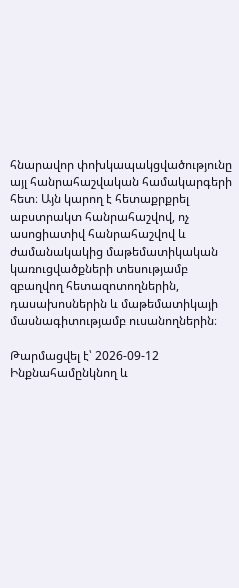հնարավոր փոխկապակցվածությունը այլ հանրահաշվական համակարգերի հետ։ Այն կարող է հետաքրքրել աբստրակտ հանրահաշվով, ոչ ասոցիատիվ հանրահաշվով և ժամանակակից մաթեմատիկական կառուցվածքների տեսությամբ զբաղվող հետազոտողներին, դասախոսներին և մաթեմատիկայի մասնագիտությամբ ուսանողներին։

Թարմացվել է՝ 2026-09-12
Ինքնահամընկնող և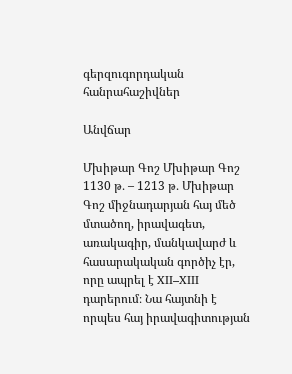գերզուգորդական հանրահաշիվներ

Անվճար

Մխիթար Գոշ Մխիթար Գոշ 1130 թ․ – 1213 թ․ Մխիթար Գոշ միջնադարյան հայ մեծ մտածող, իրավագետ, առակագիր, մանկավարժ և հասարակական գործիչ էր, որը ապրել է XII–XIII դարերում։ Նա հայտնի է որպես հայ իրավագիտության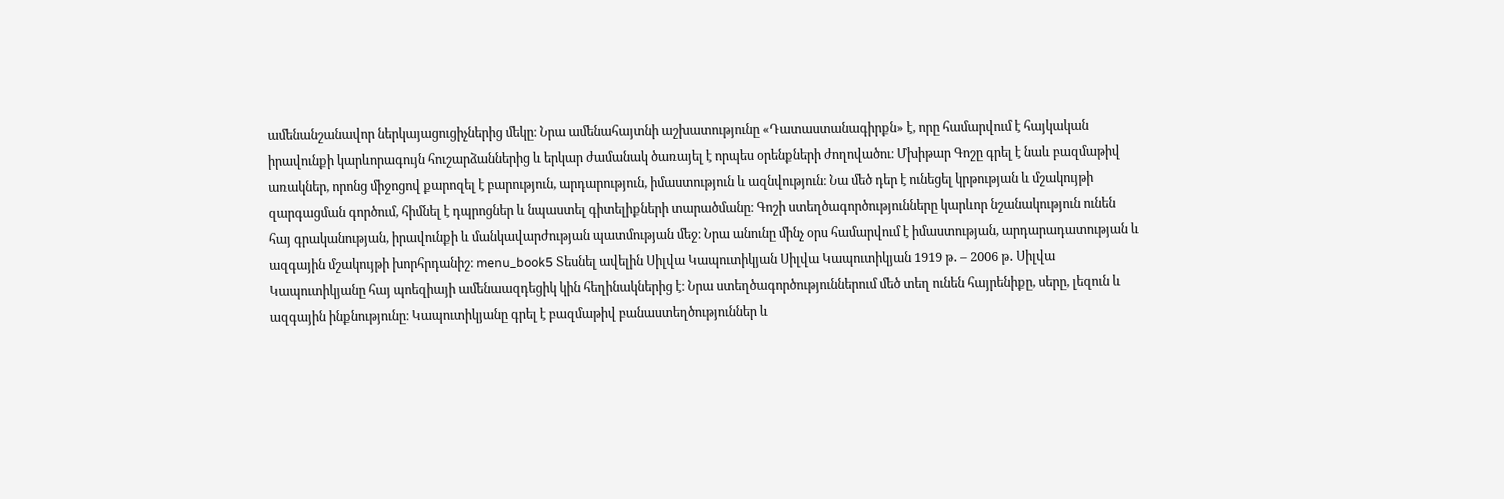ամենանշանավոր ներկայացուցիչներից մեկը։ Նրա ամենահայտնի աշխատությունը «Դատաստանագիրքն» է, որը համարվում է հայկական իրավունքի կարևորագույն հուշարձաններից և երկար ժամանակ ծառայել է որպես օրենքների ժողովածու։ Մխիթար Գոշը գրել է նաև բազմաթիվ առակներ, որոնց միջոցով քարոզել է բարություն, արդարություն, իմաստություն և ազնվություն։ Նա մեծ դեր է ունեցել կրթության և մշակույթի զարգացման գործում, հիմնել է դպրոցներ և նպաստել գիտելիքների տարածմանը։ Գոշի ստեղծագործությունները կարևոր նշանակություն ունեն հայ գրականության, իրավունքի և մանկավարժության պատմության մեջ։ Նրա անունը մինչ օրս համարվում է իմաստության, արդարադատության և ազգային մշակույթի խորհրդանիշ։ menu_book5 Տեսնել ավելին Սիլվա Կապուտիկյան Սիլվա Կապուտիկյան 1919 թ․ – 2006 թ․ Սիլվա Կապուտիկյանը հայ պոեզիայի ամենաազդեցիկ կին հեղինակներից է։ Նրա ստեղծագործություններում մեծ տեղ ունեն հայրենիքը, սերը, լեզուն և ազգային ինքնությունը։ Կապուտիկյանը գրել է բազմաթիվ բանաստեղծություններ և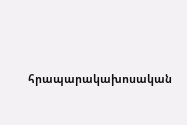հրապարակախոսական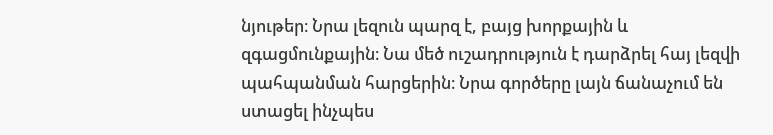նյութեր։ Նրա լեզուն պարզ է, բայց խորքային և զգացմունքային։ Նա մեծ ուշադրություն է դարձրել հայ լեզվի պահպանման հարցերին։ Նրա գործերը լայն ճանաչում են ստացել ինչպես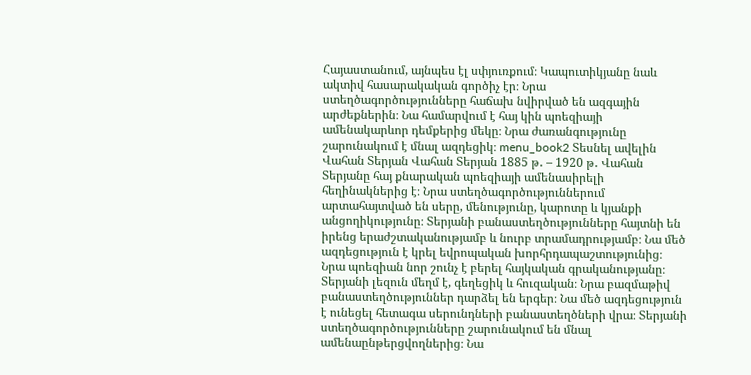Հայաստանում, այնպես էլ սփյուռքում։ Կապուտիկյանը նաև ակտիվ հասարակական գործիչ էր։ Նրա ստեղծագործությունները հաճախ նվիրված են ազգային արժեքներին։ Նա համարվում է հայ կին պոեզիայի ամենակարևոր դեմքերից մեկը։ Նրա ժառանգությունը շարունակում է մնալ ազդեցիկ։ menu_book2 Տեսնել ավելին Վահան Տերյան Վահան Տերյան 1885 թ․ – 1920 թ․ Վահան Տերյանը հայ քնարական պոեզիայի ամենասիրելի հեղինակներից է։ Նրա ստեղծագործություններում արտահայտված են սերը, մենությունը, կարոտը և կյանքի անցողիկությունը։ Տերյանի բանաստեղծությունները հայտնի են իրենց երաժշտականությամբ և նուրբ տրամադրությամբ։ Նա մեծ ազդեցություն է կրել եվրոպական խորհրդապաշտությունից։ Նրա պոեզիան նոր շունչ է բերել հայկական գրականությանը։ Տերյանի լեզուն մեղմ է, գեղեցիկ և հուզական։ Նրա բազմաթիվ բանաստեղծություններ դարձել են երգեր։ Նա մեծ ազդեցություն է ունեցել հետագա սերունդների բանաստեղծների վրա։ Տերյանի ստեղծագործությունները շարունակում են մնալ ամենաընթերցվողներից։ Նա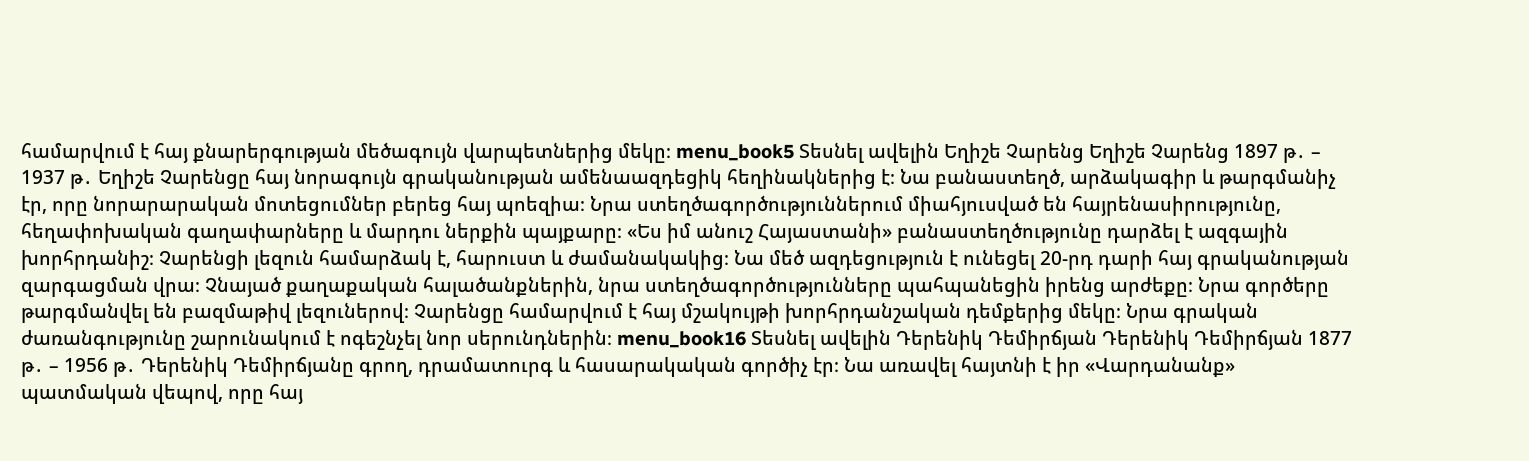համարվում է հայ քնարերգության մեծագույն վարպետներից մեկը։ menu_book5 Տեսնել ավելին Եղիշե Չարենց Եղիշե Չարենց 1897 թ․ – 1937 թ․ Եղիշե Չարենցը հայ նորագույն գրականության ամենաազդեցիկ հեղինակներից է։ Նա բանաստեղծ, արձակագիր և թարգմանիչ էր, որը նորարարական մոտեցումներ բերեց հայ պոեզիա։ Նրա ստեղծագործություններում միահյուսված են հայրենասիրությունը, հեղափոխական գաղափարները և մարդու ներքին պայքարը։ «Ես իմ անուշ Հայաստանի» բանաստեղծությունը դարձել է ազգային խորհրդանիշ։ Չարենցի լեզուն համարձակ է, հարուստ և ժամանակակից։ Նա մեծ ազդեցություն է ունեցել 20-րդ դարի հայ գրականության զարգացման վրա։ Չնայած քաղաքական հալածանքներին, նրա ստեղծագործությունները պահպանեցին իրենց արժեքը։ Նրա գործերը թարգմանվել են բազմաթիվ լեզուներով։ Չարենցը համարվում է հայ մշակույթի խորհրդանշական դեմքերից մեկը։ Նրա գրական ժառանգությունը շարունակում է ոգեշնչել նոր սերունդներին։ menu_book16 Տեսնել ավելին Դերենիկ Դեմիրճյան Դերենիկ Դեմիրճյան 1877 թ․ – 1956 թ․ Դերենիկ Դեմիրճյանը գրող, դրամատուրգ և հասարակական գործիչ էր։ Նա առավել հայտնի է իր «Վարդանանք» պատմական վեպով, որը հայ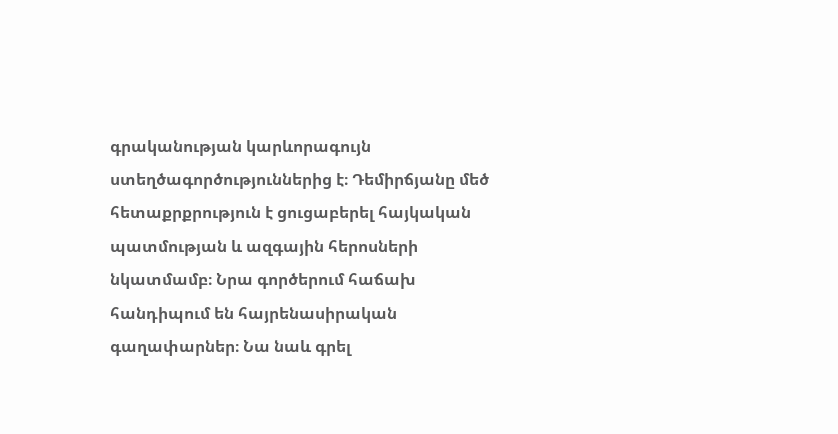գրականության կարևորագույն ստեղծագործություններից է։ Դեմիրճյանը մեծ հետաքրքրություն է ցուցաբերել հայկական պատմության և ազգային հերոսների նկատմամբ։ Նրա գործերում հաճախ հանդիպում են հայրենասիրական գաղափարներ։ Նա նաև գրել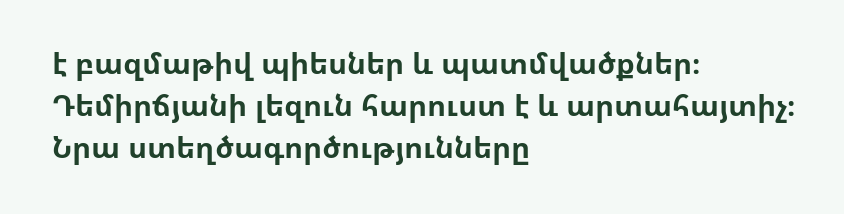է բազմաթիվ պիեսներ և պատմվածքներ։ Դեմիրճյանի լեզուն հարուստ է և արտահայտիչ։ Նրա ստեղծագործությունները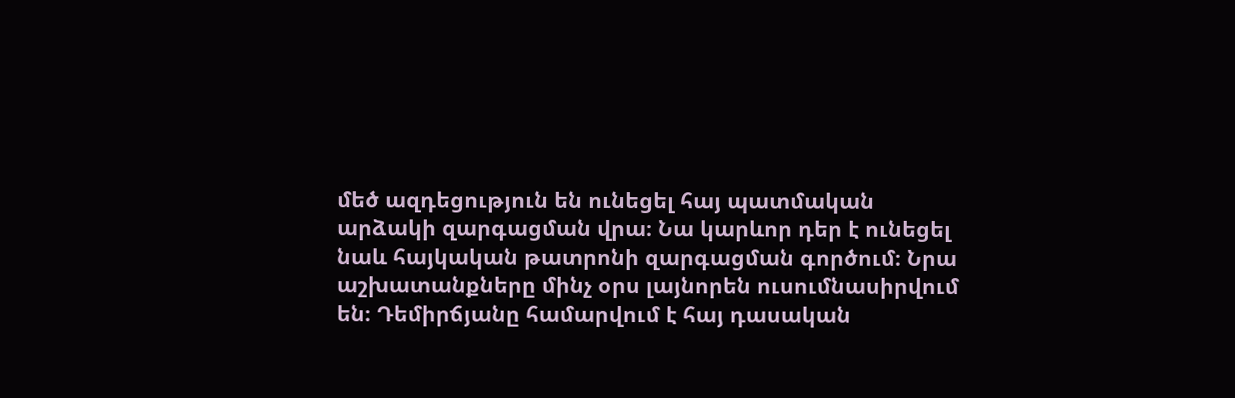մեծ ազդեցություն են ունեցել հայ պատմական արձակի զարգացման վրա։ Նա կարևոր դեր է ունեցել նաև հայկական թատրոնի զարգացման գործում։ Նրա աշխատանքները մինչ օրս լայնորեն ուսումնասիրվում են։ Դեմիրճյանը համարվում է հայ դասական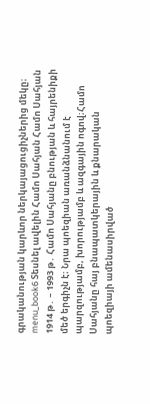գրականության կարևոր ներկայացուցիչներից մեկը։ menu_book6 Տեսնել ավելին Համո Սահյան Համո Սահյան 1914 թ․ – 1993 թ․ Համո Սահյանը բնության և հայրենիքի մեծ երգիչն է։ Նրա պոեզիան առանձնանում է պարզությամբ, խորությամբ և ազգային ոգով։Համո Սահյանը հայ բնապատկերային և քնարական պոեզիայի ամենասիրված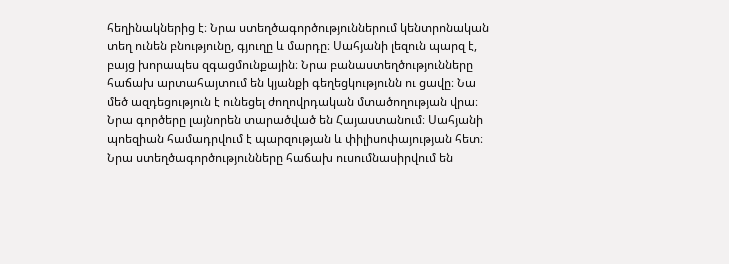հեղինակներից է։ Նրա ստեղծագործություններում կենտրոնական տեղ ունեն բնությունը, գյուղը և մարդը։ Սահյանի լեզուն պարզ է, բայց խորապես զգացմունքային։ Նրա բանաստեղծությունները հաճախ արտահայտում են կյանքի գեղեցկությունն ու ցավը։ Նա մեծ ազդեցություն է ունեցել ժողովրդական մտածողության վրա։ Նրա գործերը լայնորեն տարածված են Հայաստանում։ Սահյանի պոեզիան համադրվում է պարզության և փիլիսոփայության հետ։ Նրա ստեղծագործությունները հաճախ ուսումնասիրվում են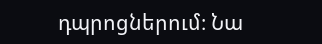դպրոցներում։ Նա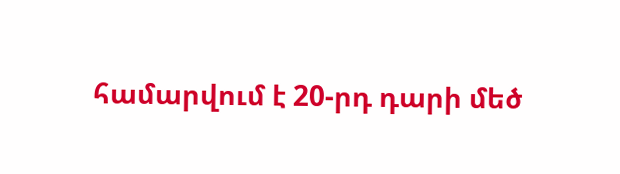համարվում է 20-րդ դարի մեծ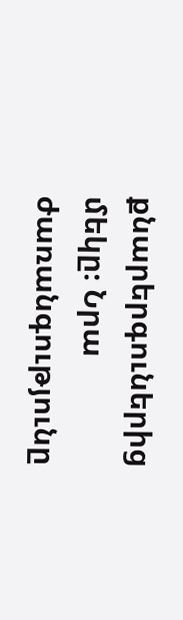քնարերգուներից մեկը։ Նրա ժառանգությունը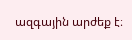ազգային արժեք է։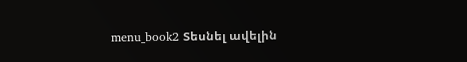menu_book2 Տեսնել ավելին